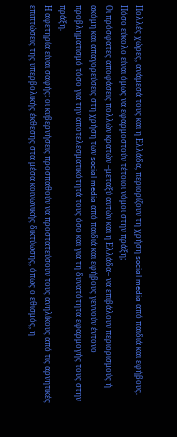Πολλές χώρες, ανάμεσά τους και η Ελλάδα, περιορίζουν τη χρήση social media από παιδιά και εφήβους. Πόσο εύκολο είναι όμως να εφαρμοστούν τέτοιοι νόμοι στην πράξη;
Οι πρόσφατες αποφάσεις πολλών κρατών –μεταξύ αυτών και η Ελλάδα– να επιβάλουν περιορισμούς ή ακόμη και απαγορεύσεις στη χρήση των social media από παιδιά και εφήβους γεννούν έντονο προβληματισμό τόσο για την αποτελεσματικότητά τους όσο και για τη δυνατότητα εφαρμογής τους στην πράξη.
Η αφετηρία είναι σαφής: οι κυβερνήσεις προσπαθούν να προστατεύσουν τους ανηλίκους από τις αρνητικές επιπτώσεις της υπερβολικής έκθεσης στα μέσα κοινωνικής δικτύωσης, όπως ο εθισμός, η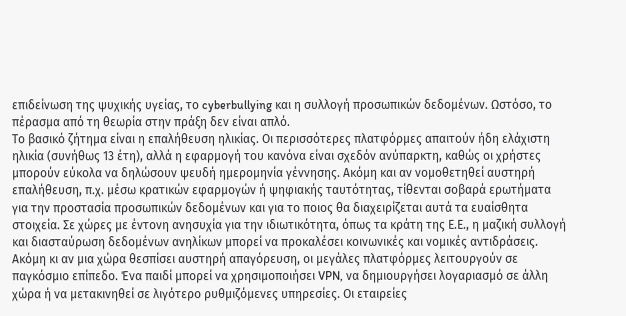επιδείνωση της ψυχικής υγείας, το cyberbullying και η συλλογή προσωπικών δεδομένων. Ωστόσο, το πέρασμα από τη θεωρία στην πράξη δεν είναι απλό.
Το βασικό ζήτημα είναι η επαλήθευση ηλικίας. Οι περισσότερες πλατφόρμες απαιτούν ήδη ελάχιστη ηλικία (συνήθως 13 έτη), αλλά η εφαρμογή του κανόνα είναι σχεδόν ανύπαρκτη, καθώς οι χρήστες μπορούν εύκολα να δηλώσουν ψευδή ημερομηνία γέννησης. Ακόμη και αν νομοθετηθεί αυστηρή επαλήθευση, π.χ. μέσω κρατικών εφαρμογών ή ψηφιακής ταυτότητας, τίθενται σοβαρά ερωτήματα για την προστασία προσωπικών δεδομένων και για το ποιος θα διαχειρίζεται αυτά τα ευαίσθητα στοιχεία. Σε χώρες με έντονη ανησυχία για την ιδιωτικότητα, όπως τα κράτη της Ε.Ε., η μαζική συλλογή και διασταύρωση δεδομένων ανηλίκων μπορεί να προκαλέσει κοινωνικές και νομικές αντιδράσεις.
Ακόμη κι αν μια χώρα θεσπίσει αυστηρή απαγόρευση, οι μεγάλες πλατφόρμες λειτουργούν σε παγκόσμιο επίπεδο. Ένα παιδί μπορεί να χρησιμοποιήσει VPN, να δημιουργήσει λογαριασμό σε άλλη χώρα ή να μετακινηθεί σε λιγότερο ρυθμιζόμενες υπηρεσίες. Οι εταιρείες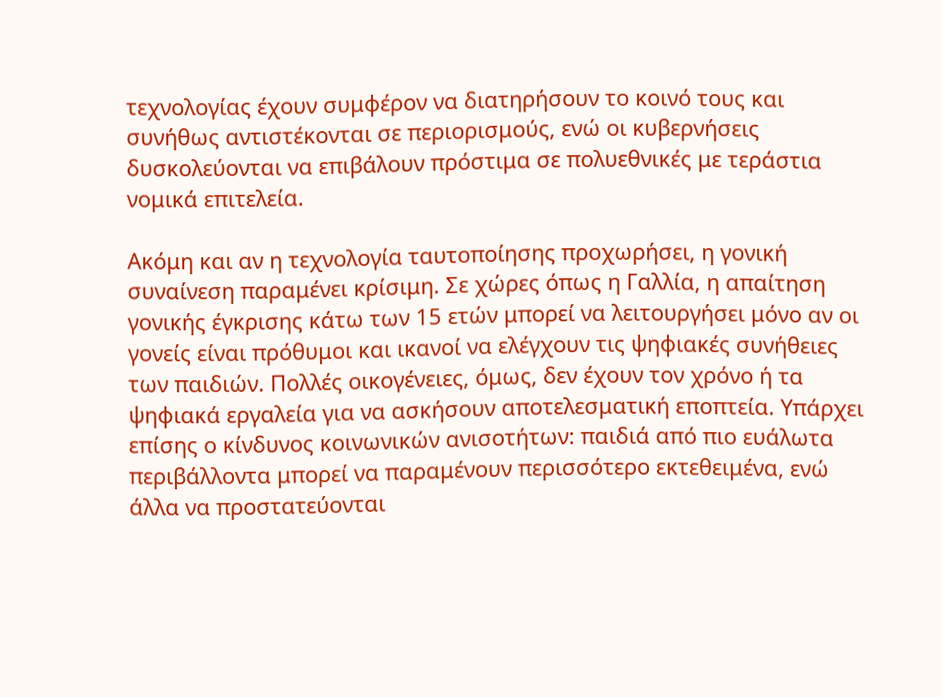τεχνολογίας έχουν συμφέρον να διατηρήσουν το κοινό τους και συνήθως αντιστέκονται σε περιορισμούς, ενώ οι κυβερνήσεις δυσκολεύονται να επιβάλουν πρόστιμα σε πολυεθνικές με τεράστια νομικά επιτελεία.

Ακόμη και αν η τεχνολογία ταυτοποίησης προχωρήσει, η γονική συναίνεση παραμένει κρίσιμη. Σε χώρες όπως η Γαλλία, η απαίτηση γονικής έγκρισης κάτω των 15 ετών μπορεί να λειτουργήσει μόνο αν οι γονείς είναι πρόθυμοι και ικανοί να ελέγχουν τις ψηφιακές συνήθειες των παιδιών. Πολλές οικογένειες, όμως, δεν έχουν τον χρόνο ή τα ψηφιακά εργαλεία για να ασκήσουν αποτελεσματική εποπτεία. Υπάρχει επίσης ο κίνδυνος κοινωνικών ανισοτήτων: παιδιά από πιο ευάλωτα περιβάλλοντα μπορεί να παραμένουν περισσότερο εκτεθειμένα, ενώ άλλα να προστατεύονται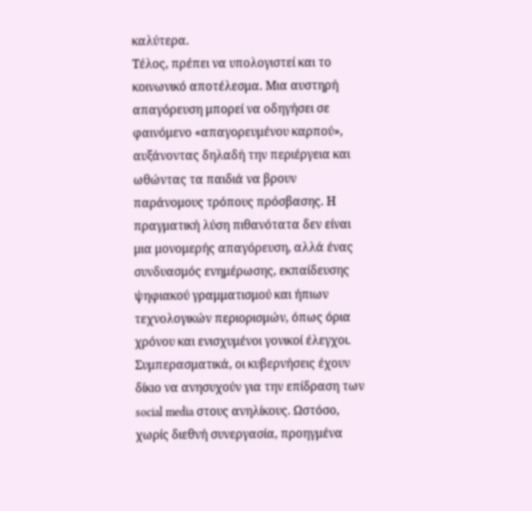καλύτερα.
Τέλος, πρέπει να υπολογιστεί και το κοινωνικό αποτέλεσμα. Μια αυστηρή απαγόρευση μπορεί να οδηγήσει σε φαινόμενο «απαγορευμένου καρπού», αυξάνοντας δηλαδή την περιέργεια και ωθώντας τα παιδιά να βρουν παράνομους τρόπους πρόσβασης. Η πραγματική λύση πιθανότατα δεν είναι μια μονομερής απαγόρευση, αλλά ένας συνδυασμός ενημέρωσης, εκπαίδευσης ψηφιακού γραμματισμού και ήπιων τεχνολογικών περιορισμών, όπως όρια χρόνου και ενισχυμένοι γονικοί έλεγχοι.
Συμπερασματικά, οι κυβερνήσεις έχουν δίκιο να ανησυχούν για την επίδραση των social media στους ανηλίκους. Ωστόσο, χωρίς διεθνή συνεργασία, προηγμένα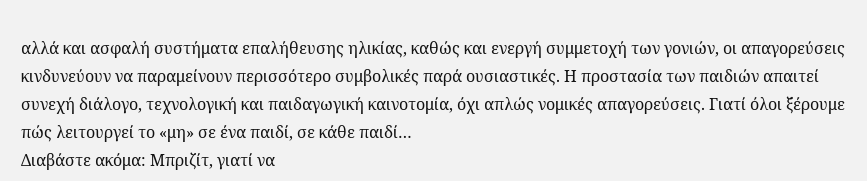αλλά και ασφαλή συστήματα επαλήθευσης ηλικίας, καθώς και ενεργή συμμετοχή των γονιών, οι απαγορεύσεις κινδυνεύουν να παραμείνουν περισσότερο συμβολικές παρά ουσιαστικές. Η προστασία των παιδιών απαιτεί συνεχή διάλογο, τεχνολογική και παιδαγωγική καινοτομία, όχι απλώς νομικές απαγορεύσεις. Γιατί όλοι ξέρουμε πώς λειτουργεί το «μη» σε ένα παιδί, σε κάθε παιδί…
Διαβάστε ακόμα: Μπριζίτ, γιατί να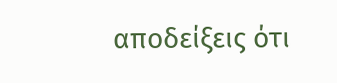αποδείξεις ότι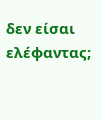δεν είσαι ελέφαντας;